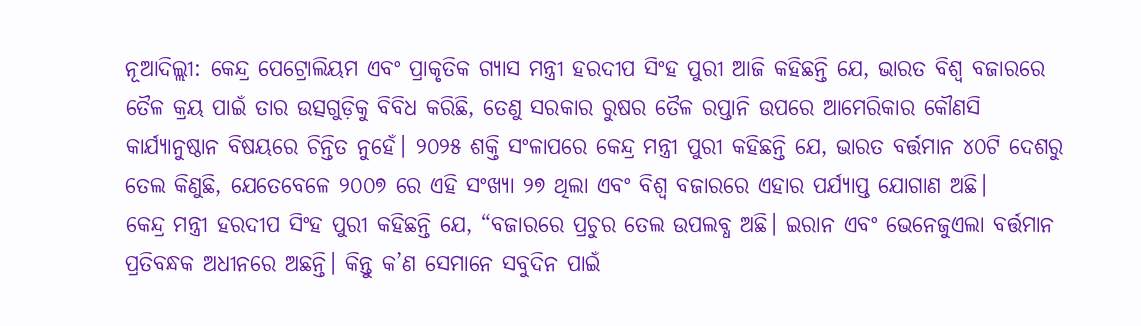ନୂଆଦିଲ୍ଲୀ: କେନ୍ଦ୍ର ପେଟ୍ରୋଲିୟମ ଏବଂ ପ୍ରାକୃତିକ ଗ୍ୟାସ ମନ୍ତ୍ରୀ ହରଦୀପ ସିଂହ ପୁରୀ ଆଜି କହିଛନ୍ତି ଯେ, ଭାରତ ବିଶ୍ୱ ବଜାରରେ ତୈଳ କ୍ରୟ ପାଇଁ ତାର ଉତ୍ସଗୁଡ଼ିକୁ ବିବିଧ କରିଛି, ତେଣୁ ସରକାର ରୁଷର ତୈଳ ରପ୍ତାନି ଉପରେ ଆମେରିକାର କୌଣସି କାର୍ଯ୍ୟାନୁଷ୍ଠାନ ବିଷୟରେ ଚିନ୍ତିତ ନୁହେଁ। ୨୦୨୫ ଶକ୍ତି ସଂଳାପରେ କେନ୍ଦ୍ର ମନ୍ତ୍ରୀ ପୁରୀ କହିଛନ୍ତି ଯେ, ଭାରତ ବର୍ତ୍ତମାନ ୪୦ଟି ଦେଶରୁ ତେଲ କିଣୁଛି, ଯେତେବେଳେ ୨୦୦୭ ରେ ଏହି ସଂଖ୍ୟା ୨୭ ଥିଲା ଏବଂ ବିଶ୍ୱ ବଜାରରେ ଏହାର ପର୍ଯ୍ୟାପ୍ତ ଯୋଗାଣ ଅଛି।
କେନ୍ଦ୍ର ମନ୍ତ୍ରୀ ହରଦୀପ ସିଂହ ପୁରୀ କହିଛନ୍ତି ଯେ, “ବଜାରରେ ପ୍ରଚୁର ତେଲ ଉପଲବ୍ଧ ଅଛି। ଇରାନ ଏବଂ ଭେନେଜୁଏଲା ବର୍ତ୍ତମାନ ପ୍ରତିବନ୍ଧକ ଅଧୀନରେ ଅଛନ୍ତି। କିନ୍ତୁ କ’ଣ ସେମାନେ ସବୁଦିନ ପାଇଁ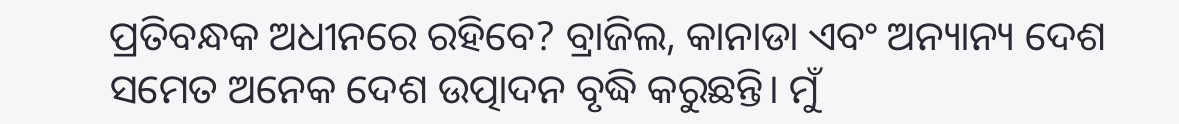ପ୍ରତିବନ୍ଧକ ଅଧୀନରେ ରହିବେ? ବ୍ରାଜିଲ, କାନାଡା ଏବଂ ଅନ୍ୟାନ୍ୟ ଦେଶ ସମେତ ଅନେକ ଦେଶ ଉତ୍ପାଦନ ବୃଦ୍ଧି କରୁଛନ୍ତି। ମୁଁ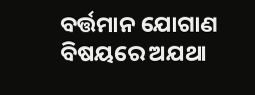ବର୍ତ୍ତମାନ ଯୋଗାଣ ବିଷୟରେ ଅଯଥା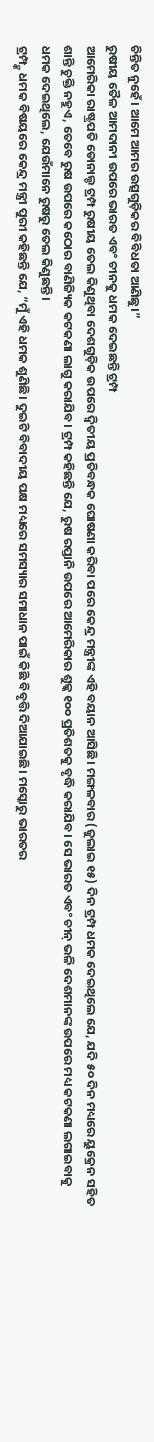ଚିନ୍ତିତ ନୁହେଁ। ଆମେ ଆମର ଉତ୍ସଗୁଡ଼ିକର ବିବିଧତା ଆଣିଛୁ।”
ରୁଷୀୟ ତୈଳ ଆମଦାନୀ ଉପରେ ଭାରତ ଏବଂ ଚୀନକୁ ଧମକ ଦେଇଛନ୍ତି ଟ୍ରମ୍ପ
ଆମେରିକା ରାଷ୍ଟ୍ରପତି ଡୋନାଲ୍ଡ ଟ୍ରମ୍ପ ରୁଷୀୟ ତେଲ କିଣୁଥିବା ଦେଶଗୁଡ଼ିକ ଉପରେ ଦ୍ୱିତୀୟ ପ୍ରତିବନ୍ଧକ ଘୋଷଣା କରିବା ପରେ କେନ୍ଦ୍ର ମନ୍ତ୍ରୀଙ୍କ ଏହି ବୟାନ ଆସିଛି। ମଙ୍ଗଳବାର (ଜୁଲାଇ ୧୫) ଦିନ ଟ୍ରମ୍ପ ଧମକ ଦେଇଥିଲେ ଯେ, ଯଦି ୫୦ ଦିନ ମଧ୍ୟରେ ୟୁକ୍ରେନ ସହିତ ଶାନ୍ତି ଚୁକ୍ତି ନହୁଏ, ତେବେ ରୁଷ ଉପରେ କଠୋର ବାଣିଜ୍ୟିକ କଟକଣା ଲାଗୁ କରାଯିବ। ଟ୍ରମ୍ପ କହିଛନ୍ତି ଯେ, ରୁଷ ରପ୍ତାନି ଉପରେ ଆମେରିକାର ଶୁଳ୍କ ୧୦୦ ପ୍ରତିଶତକୁ ବୃଦ୍ଧି କରାଯିବ। ସେ ଭାରତ ଏବଂ ଚୀନ୍ ଭଳି ଦେଶମାନଙ୍କ ଉପରେ ମଧ୍ୟ କଟକଣା ଲଗାଇବାକୁ ଧମକ ଦେଇଥିଲେ, ଯେଉଁମାନେ ରୁଷରୁ ତେଲ କିଣୁଛନ୍ତି।
ଟ୍ରମ୍ପ୍ଙ୍କ ଧମକ ବିଷୟରେ କେନ୍ଦ୍ର ମନ୍ତ୍ରୀ ପୁରୀ କହିଛନ୍ତି ଯେ, “ମୁଁ ଏହି ଧମକ ଶୁଣିଛି। ଦୁଇଟି ବିବାଦୀୟ ପକ୍ଷ ମଧ୍ୟରେ ସମସ୍ୟାର ସମାଧାନ ପାଇଁ କିଛି ବିବୃତ୍ତି ଦିଆଯାଇଛି। ମସ୍କୋରୁ ଭାରତର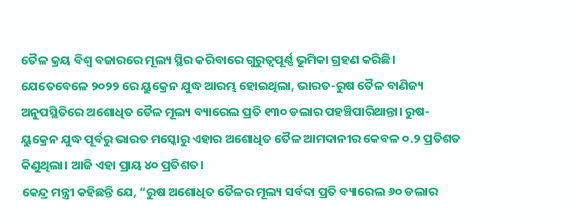ତୈଳ କ୍ରୟ ବିଶ୍ୱ ବଜାରରେ ମୂଲ୍ୟ ସ୍ଥିର କରିବାରେ ଗୁରୁତ୍ୱପୂର୍ଣ୍ଣ ଭୂମିକା ଗ୍ରହଣ କରିଛି। ଯେତେବେଳେ ୨୦୨୨ ରେ ୟୁକ୍ରେନ ଯୁଦ୍ଧ ଆରମ୍ଭ ହୋଇଥିଲା, ଭାରତ-ରୁଷ ତୈଳ ବାଣିଜ୍ୟ ଅନୁପସ୍ଥିତିରେ ଅଶୋଧିତ ତୈଳ ମୂଲ୍ୟ ବ୍ୟାରେଲ ପ୍ରତି ୧୩୦ ଡଲାର ପହଞ୍ଚିପାରିଥାନ୍ତା। ରୁଷ-ୟୁକ୍ରେନ ଯୁଦ୍ଧ ପୂର୍ବରୁ ଭାରତ ମସ୍କୋରୁ ଏହାର ଅଶୋଧିତ ତୈଳ ଆମଦାନୀର କେବଳ ୦.୨ ପ୍ରତିଶତ କିଣୁଥିଲା। ଆଜି ଏହା ପ୍ରାୟ ୪୦ ପ୍ରତିଶତ।
କେନ୍ଦ୍ର ମନ୍ତ୍ରୀ କହିଛନ୍ତି ଯେ, “ରୁଷ ଅଶୋଧିତ ତୈଳର ମୂଲ୍ୟ ସର୍ବଦା ପ୍ରତି ବ୍ୟାରେଲ ୬୦ ଡଲାର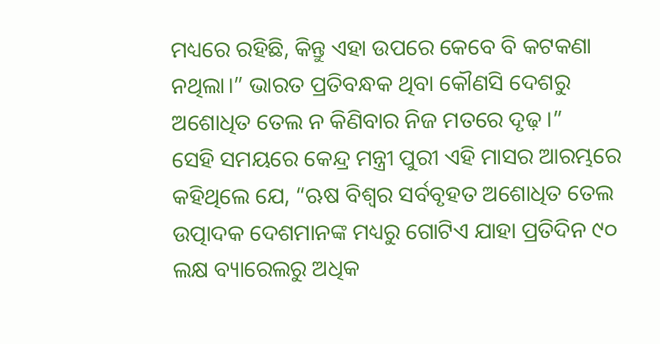ମଧ୍ୟରେ ରହିଛି, କିନ୍ତୁ ଏହା ଉପରେ କେବେ ବି କଟକଣା ନଥିଲା।” ଭାରତ ପ୍ରତିବନ୍ଧକ ଥିବା କୌଣସି ଦେଶରୁ ଅଶୋଧିତ ତେଲ ନ କିଣିବାର ନିଜ ମତରେ ଦୃଢ଼।”
ସେହି ସମୟରେ କେନ୍ଦ୍ର ମନ୍ତ୍ରୀ ପୁରୀ ଏହି ମାସର ଆରମ୍ଭରେ କହିଥିଲେ ଯେ, “ଋଷ ବିଶ୍ୱର ସର୍ବବୃହତ ଅଶୋଧିତ ତେଲ ଉତ୍ପାଦକ ଦେଶମାନଙ୍କ ମଧ୍ୟରୁ ଗୋଟିଏ ଯାହା ପ୍ରତିଦିନ ୯୦ ଲକ୍ଷ ବ୍ୟାରେଲରୁ ଅଧିକ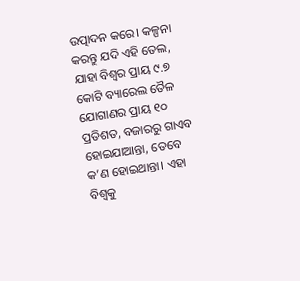ଉତ୍ପାଦନ କରେ। କଳ୍ପନା କରନ୍ତୁ ଯଦି ଏହି ତେଲ, ଯାହା ବିଶ୍ୱର ପ୍ରାୟ ୯.୭ କୋଟି ବ୍ୟାରେଲ ତୈଳ ଯୋଗାଣର ପ୍ରାୟ ୧୦ ପ୍ରତିଶତ, ବଜାରରୁ ଗାଏବ ହୋଇଯାଆନ୍ତା, ତେବେ କ’ଣ ହୋଇଥାନ୍ତା। ଏହା ବିଶ୍ୱକୁ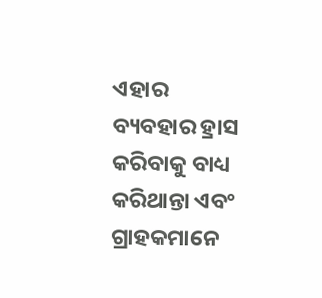ଏହାର ବ୍ୟବହାର ହ୍ରାସ କରିବାକୁ ବାଧ୍ୟ କରିଥାନ୍ତା ଏବଂ ଗ୍ରାହକମାନେ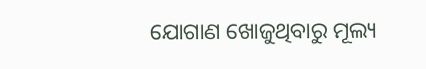ଯୋଗାଣ ଖୋଜୁଥିବାରୁ ମୂଲ୍ୟ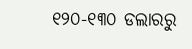୧୨୦-୧୩୦ ଡଲାରରୁ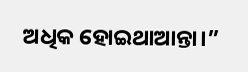ଅଧିକ ହୋଇଥାଆନ୍ତା।”